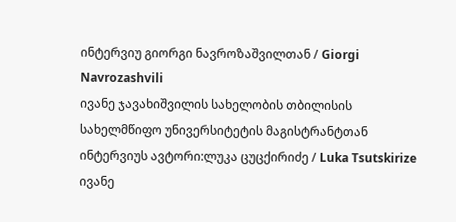ინტერვიუ გიორგი ნავროზაშვილთან / Giorgi Navrozashvili
ივანე ჯავახიშვილის სახელობის თბილისის სახელმწიფო უნივერსიტეტის მაგისტრანტთან
ინტერვიუს ავტორი:ლუკა ცუცქირიძე / Luka Tsutskirize
ივანე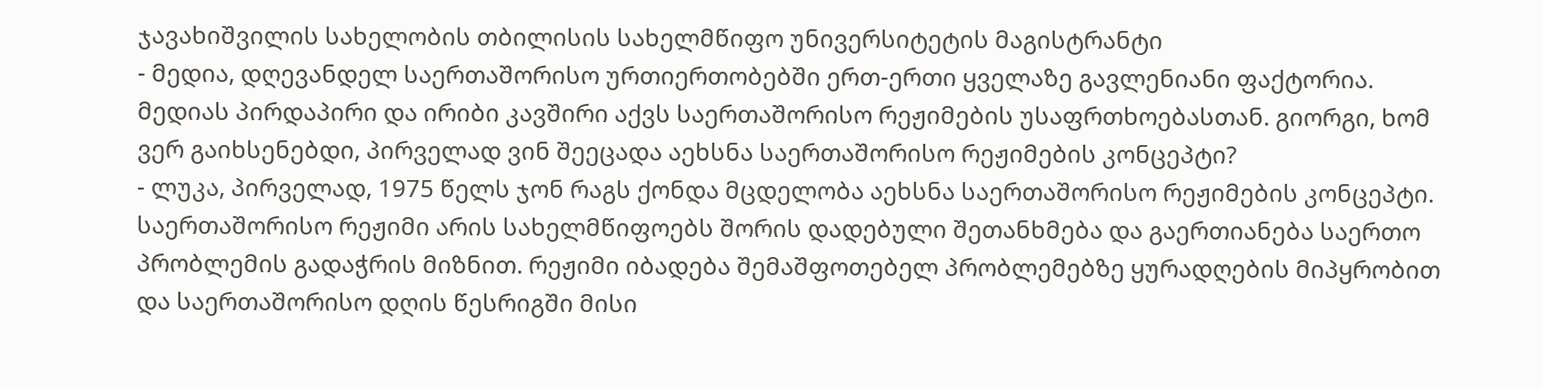ჯავახიშვილის სახელობის თბილისის სახელმწიფო უნივერსიტეტის მაგისტრანტი
- მედია, დღევანდელ საერთაშორისო ურთიერთობებში ერთ-ერთი ყველაზე გავლენიანი ფაქტორია. მედიას პირდაპირი და ირიბი კავშირი აქვს საერთაშორისო რეჟიმების უსაფრთხოებასთან. გიორგი, ხომ ვერ გაიხსენებდი, პირველად ვინ შეეცადა აეხსნა საერთაშორისო რეჟიმების კონცეპტი?
- ლუკა, პირველად, 1975 წელს ჯონ რაგს ქონდა მცდელობა აეხსნა საერთაშორისო რეჟიმების კონცეპტი. საერთაშორისო რეჟიმი არის სახელმწიფოებს შორის დადებული შეთანხმება და გაერთიანება საერთო პრობლემის გადაჭრის მიზნით. რეჟიმი იბადება შემაშფოთებელ პრობლემებზე ყურადღების მიპყრობით და საერთაშორისო დღის წესრიგში მისი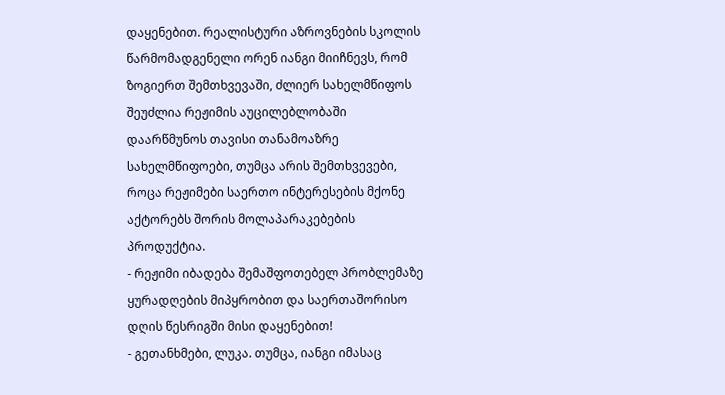დაყენებით. რეალისტური აზროვნების სკოლის წარმომადგენელი ორენ იანგი მიიჩნევს, რომ ზოგიერთ შემთხვევაში, ძლიერ სახელმწიფოს შეუძლია რეჟიმის აუცილებლობაში დაარწმუნოს თავისი თანამოაზრე სახელმწიფოები, თუმცა არის შემთხვევები, როცა რეჟიმები საერთო ინტერესების მქონე აქტორებს შორის მოლაპარაკებების პროდუქტია.
- რეჟიმი იბადება შემაშფოთებელ პრობლემაზე ყურადღების მიპყრობით და საერთაშორისო დღის წესრიგში მისი დაყენებით!
- გეთანხმები, ლუკა. თუმცა, იანგი იმასაც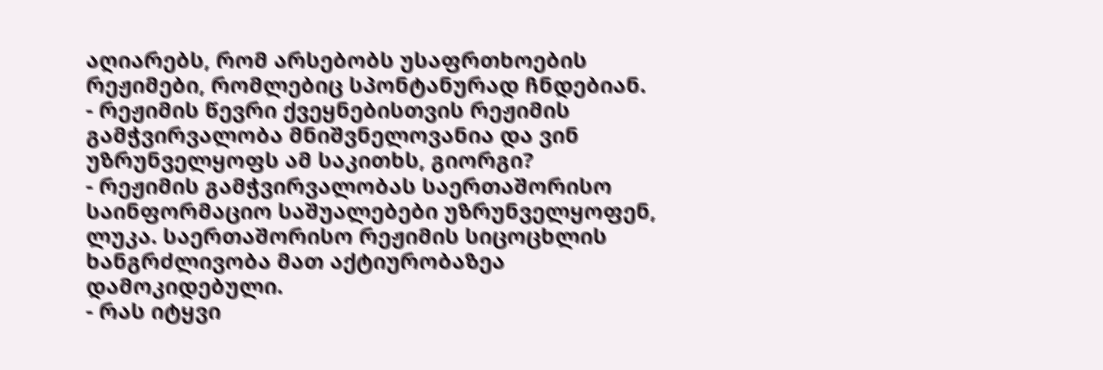აღიარებს, რომ არსებობს უსაფრთხოების რეჟიმები, რომლებიც სპონტანურად ჩნდებიან.
- რეჟიმის წევრი ქვეყნებისთვის რეჟიმის გამჭვირვალობა მნიშვნელოვანია და ვინ უზრუნველყოფს ამ საკითხს, გიორგი?
- რეჟიმის გამჭვირვალობას საერთაშორისო საინფორმაციო საშუალებები უზრუნველყოფენ, ლუკა. საერთაშორისო რეჟიმის სიცოცხლის ხანგრძლივობა მათ აქტიურობაზეა დამოკიდებული.
- რას იტყვი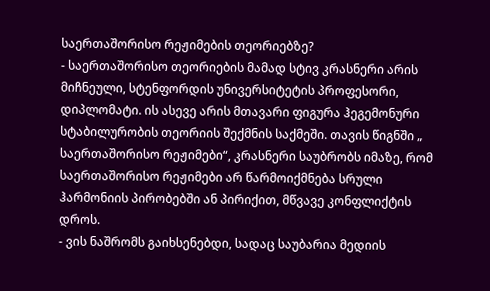საერთაშორისო რეჟიმების თეორიებზე?
- საერთაშორისო თეორიების მამად სტივ კრასნერი არის მიჩნეული, სტენფორდის უნივერსიტეტის პროფესორი, დიპლომატი. ის ასევე არის მთავარი ფიგურა ჰეგემონური სტაბილურობის თეორიის შექმნის საქმეში. თავის წიგნში „ საერთაშორისო რეჟიმები“, კრასნერი საუბრობს იმაზე, რომ საერთაშორისო რეჟიმები არ წარმოიქმნება სრული ჰარმონიის პირობებში ან პირიქით, მწვავე კონფლიქტის დროს.
- ვის ნაშრომს გაიხსენებდი, სადაც საუბარია მედიის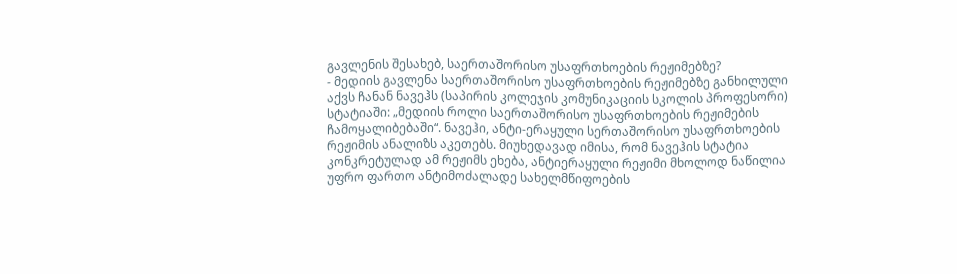გავლენის შესახებ, საერთაშორისო უსაფრთხოების რეჟიმებზე?
- მედიის გავლენა საერთაშორისო უსაფრთხოების რეჟიმებზე განხილული აქვს ჩანან ნავეჰს (საპირის კოლეჯის კომუნიკაციის სკოლის პროფესორი) სტატიაში: „მედიის როლი საერთაშორისო უსაფრთხოების რეჟიმების ჩამოყალიბებაში“. ნავეჰი, ანტი-ერაყული სერთაშორისო უსაფრთხოების რეჟიმის ანალიზს აკეთებს. მიუხედავად იმისა, რომ ნავეჰის სტატია კონკრეტულად ამ რეჟიმს ეხება, ანტიერაყული რეჟიმი მხოლოდ ნაწილია უფრო ფართო ანტიმოძალადე სახელმწიფოების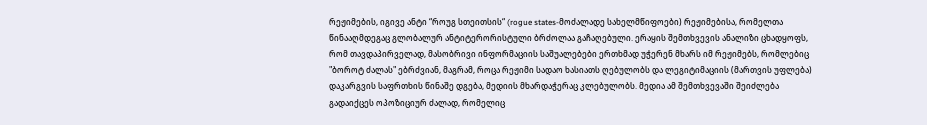რეჟიმების, იგივე ანტი “როუგ სთეითსის“ (rogue states-მოძალადე სახელმწიფოები) რეჟიმებისა, რომელთა წინააღმდეგაც გლობალურ ანტიტერორისტული ბრძოლაა გაჩაღებული. ერაყის შემთხვევის ანალიზი ცხადყოფს, რომ თავდაპირველად, მასობრივი ინფორმაციის საშუალებები ერთხმად უჭერენ მხარს იმ რეჟიმებს, რომლებიც "ბოროტ ძალას" ებრძვიან, მაგრამ, როცა რეჟიმი სადაო ხასიათს ღებულობს და ლეგიტიმაციის (მართვის უფლება) დაკარგვის საფრთხის წინაშე დგება, მედიის მხარდაჭერაც კლებულობს. მედია ამ შემთხვევაში შეიძლება გადაიქცეს ოპოზიციურ ძალად, რომელიც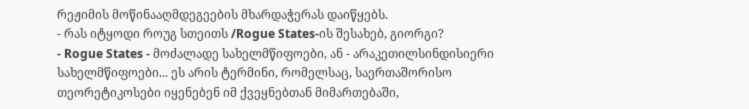რეჟიმის მოწინააღმდეგეების მხარდაჭერას დაიწყებს.
- რას იტყოდი როუგ სთეითს /Rogue States-ის შესახებ, გიორგი?
- Rogue States - მოძალადე სახელმწიფოები, ან - არაკეთილსინდისიერი სახელმწიფოები... ეს არის ტერმინი, რომელსაც, საერთაშორისო თეორეტიკოსები იყენებენ იმ ქვეყნებთან მიმართებაში,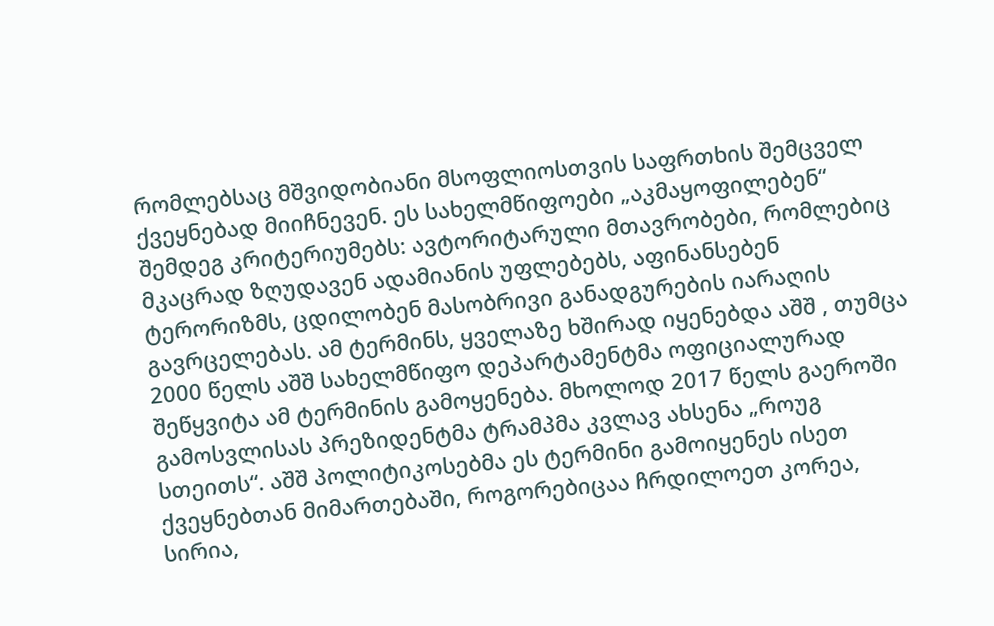რომლებსაც მშვიდობიანი მსოფლიოსთვის საფრთხის შემცველ ქვეყნებად მიიჩნევენ. ეს სახელმწიფოები „აკმაყოფილებენ“ შემდეგ კრიტერიუმებს: ავტორიტარული მთავრობები, რომლებიც მკაცრად ზღუდავენ ადამიანის უფლებებს, აფინანსებენ ტერორიზმს, ცდილობენ მასობრივი განადგურების იარაღის გავრცელებას. ამ ტერმინს, ყველაზე ხშირად იყენებდა აშშ , თუმცა 2000 წელს აშშ სახელმწიფო დეპარტამენტმა ოფიციალურად შეწყვიტა ამ ტერმინის გამოყენება. მხოლოდ 2017 წელს გაეროში გამოსვლისას პრეზიდენტმა ტრამპმა კვლავ ახსენა „როუგ სთეითს“. აშშ პოლიტიკოსებმა ეს ტერმინი გამოიყენეს ისეთ ქვეყნებთან მიმართებაში, როგორებიცაა ჩრდილოეთ კორეა, სირია,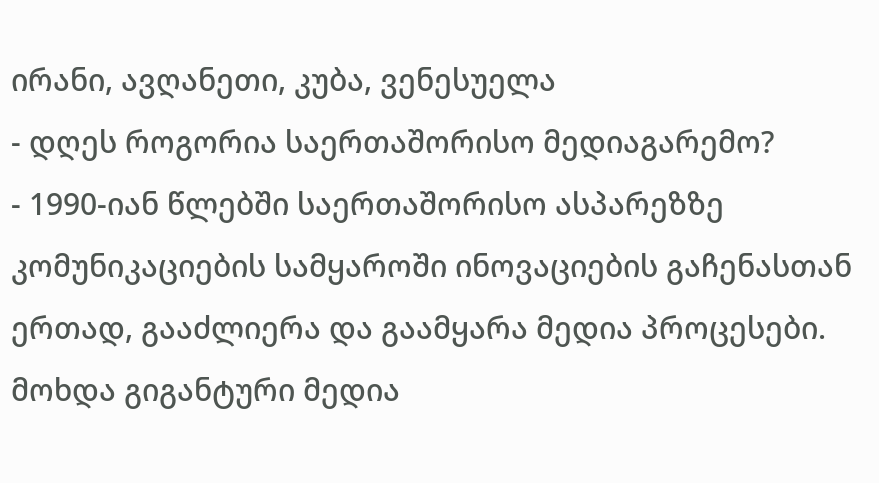ირანი, ავღანეთი, კუბა, ვენესუელა
- დღეს როგორია საერთაშორისო მედიაგარემო?
- 1990-იან წლებში საერთაშორისო ასპარეზზე კომუნიკაციების სამყაროში ინოვაციების გაჩენასთან ერთად, გააძლიერა და გაამყარა მედია პროცესები. მოხდა გიგანტური მედია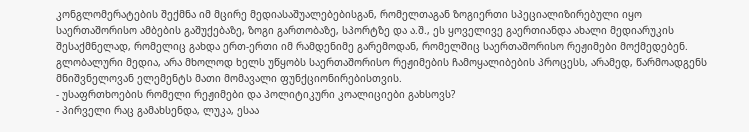კონგლომერატების შექმნა იმ მცირე მედიასაშუალებებისგან, რომელთაგან ზოგიერთი სპეციალიზირებული იყო საერთაშორისო ამბების გაშუქებაზე, ზოგი გართობაზე, სპორტზე და ა.შ., ეს ყოველივე გაერთიანდა ახალი მედიარუკის შესაქმნელად, რომელიც გახდა ერთ-ერთი იმ რამდენიმე გარემოდან, რომელშიც საერთაშორისო რეჟიმები მოქმედებენ.
გლობალური მედია, არა მხოლოდ ხელს უწყობს საერთაშორისო რეჟიმების ჩამოყალიბების პროცესს, არამედ, წარმოადგენს მნიშვნელოვან ელემენტს მათი მომავალი ფუნქციონირებისთვის.
- უსაფრთხოების რომელი რეჟიმები და პოლიტიკური კოალიციები გახსოვს?
- პირველი რაც გამახსენდა, ლუკა, ესაა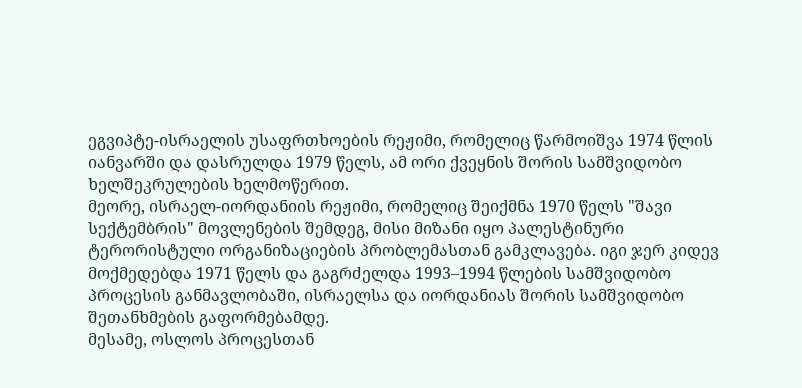ეგვიპტე-ისრაელის უსაფრთხოების რეჟიმი, რომელიც წარმოიშვა 1974 წლის იანვარში და დასრულდა 1979 წელს, ამ ორი ქვეყნის შორის სამშვიდობო ხელშეკრულების ხელმოწერით.
მეორე, ისრაელ-იორდანიის რეჟიმი, რომელიც შეიქმნა 1970 წელს "შავი სექტემბრის" მოვლენების შემდეგ, მისი მიზანი იყო პალესტინური ტერორისტული ორგანიზაციების პრობლემასთან გამკლავება. იგი ჯერ კიდევ მოქმედებდა 1971 წელს და გაგრძელდა 1993–1994 წლების სამშვიდობო პროცესის განმავლობაში, ისრაელსა და იორდანიას შორის სამშვიდობო შეთანხმების გაფორმებამდე.
მესამე, ოსლოს პროცესთან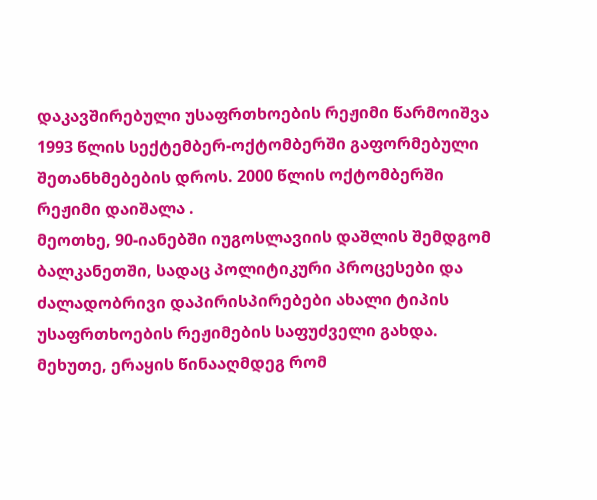დაკავშირებული უსაფრთხოების რეჟიმი წარმოიშვა 1993 წლის სექტემბერ-ოქტომბერში გაფორმებული შეთანხმებების დროს. 2000 წლის ოქტომბერში რეჟიმი დაიშალა .
მეოთხე, 90-იანებში იუგოსლავიის დაშლის შემდგომ ბალკანეთში, სადაც პოლიტიკური პროცესები და ძალადობრივი დაპირისპირებები ახალი ტიპის უსაფრთხოების რეჟიმების საფუძველი გახდა.
მეხუთე, ერაყის წინააღმდეგ რომ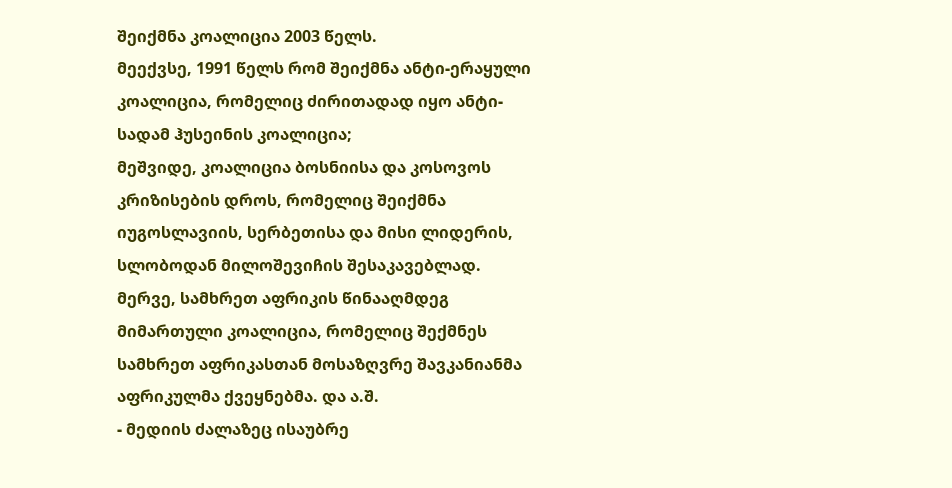შეიქმნა კოალიცია 2003 წელს.
მეექვსე, 1991 წელს რომ შეიქმნა ანტი-ერაყული კოალიცია, რომელიც ძირითადად იყო ანტი-სადამ ჰუსეინის კოალიცია;
მეშვიდე, კოალიცია ბოსნიისა და კოსოვოს კრიზისების დროს, რომელიც შეიქმნა იუგოსლავიის, სერბეთისა და მისი ლიდერის, სლობოდან მილოშევიჩის შესაკავებლად.
მერვე, სამხრეთ აფრიკის წინააღმდეგ მიმართული კოალიცია, რომელიც შექმნეს სამხრეთ აფრიკასთან მოსაზღვრე შავკანიანმა აფრიკულმა ქვეყნებმა. და ა.შ.
- მედიის ძალაზეც ისაუბრე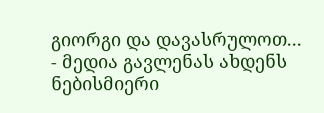გიორგი და დავასრულოთ...
- მედია გავლენას ახდენს ნებისმიერი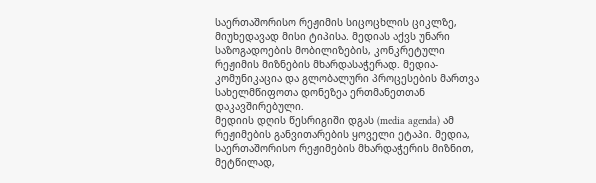საერთაშორისო რეჟიმის სიცოცხლის ციკლზე, მიუხედავად მისი ტიპისა. მედიას აქვს უნარი საზოგადოების მობილიზების, კონკრეტული რეჟიმის მიზნების მხარდასაჭერად. მედია-კომუნიკაცია და გლობალური პროცესების მართვა სახელმწიფოთა დონეზეა ერთმანეთთან დაკავშირებული.
მედიის დღის წესრიგიში დგას (media agenda) ამ რეჟიმების განვითარების ყოველი ეტაპი. მედია, საერთაშორისო რეჟიმების მხარდაჭერის მიზნით, მეტწილად,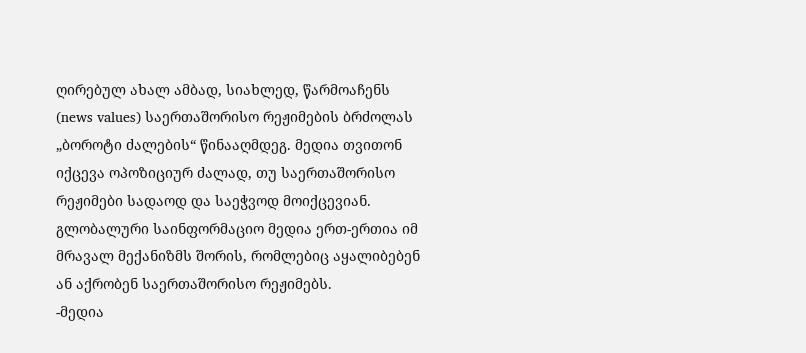ღირებულ ახალ ამბად, სიახლედ, წარმოაჩენს (news values) საერთაშორისო რეჟიმების ბრძოლას „ბოროტი ძალების“ წინააღმდეგ. მედია თვითონ იქცევა ოპოზიციურ ძალად, თუ საერთაშორისო რეჟიმები სადაოდ და საეჭვოდ მოიქცევიან. გლობალური საინფორმაციო მედია ერთ-ერთია იმ მრავალ მექანიზმს შორის, რომლებიც აყალიბებენ ან აქრობენ საერთაშორისო რეჟიმებს.
-მედია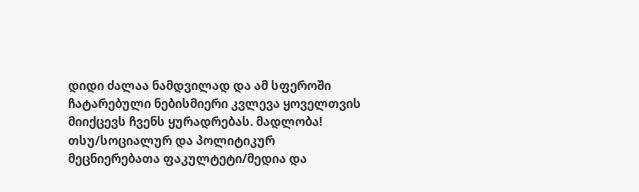დიდი ძალაა ნამდვილად და ამ სფეროში ჩატარებული ნებისმიერი კვლევა ყოველთვის მიიქცევს ჩვენს ყურადრებას. მადლობა!
თსუ/სოციალურ და პოლიტიკურ მეცნიერებათა ფაკულტეტი/მედია და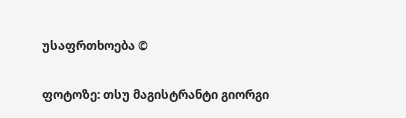უსაფრთხოება ©

ფოტოზე: თსუ მაგისტრანტი გიორგი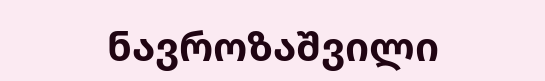ნავროზაშვილი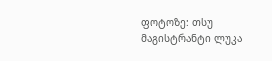ფოტოზე: თსუ მაგისტრანტი ლუკა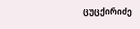ცუცქირიძე